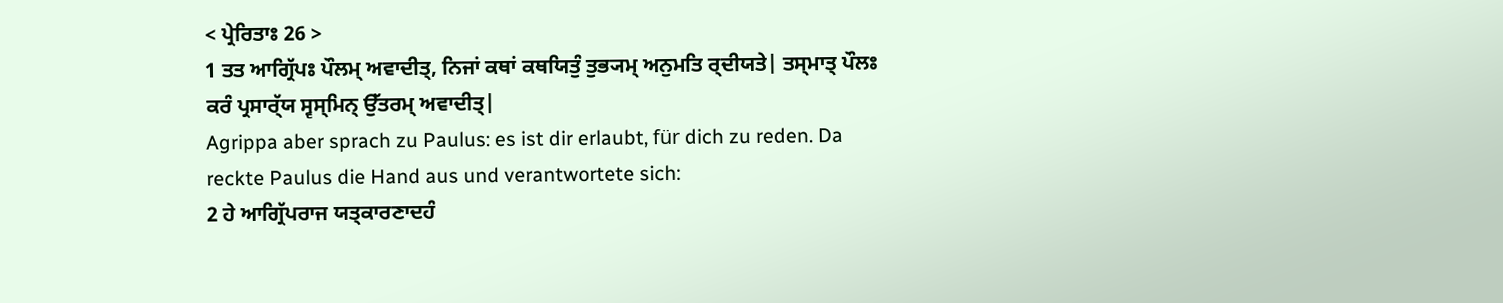< ਪ੍ਰੇਰਿਤਾਃ 26 >
1 ਤਤ ਆਗ੍ਰਿੱਪਃ ਪੌਲਮ੍ ਅਵਾਦੀਤ੍, ਨਿਜਾਂ ਕਥਾਂ ਕਥਯਿਤੁੰ ਤੁਭ੍ਯਮ੍ ਅਨੁਮਤਿ ਰ੍ਦੀਯਤੇ| ਤਸ੍ਮਾਤ੍ ਪੌਲਃ ਕਰੰ ਪ੍ਰਸਾਰ੍ੱਯ ਸ੍ਵਸ੍ਮਿਨ੍ ਉੱਤਰਮ੍ ਅਵਾਦੀਤ੍|
Agrippa aber sprach zu Paulus: es ist dir erlaubt, für dich zu reden. Da reckte Paulus die Hand aus und verantwortete sich:
2 ਹੇ ਆਗ੍ਰਿੱਪਰਾਜ ਯਤ੍ਕਾਰਣਾਦਹੰ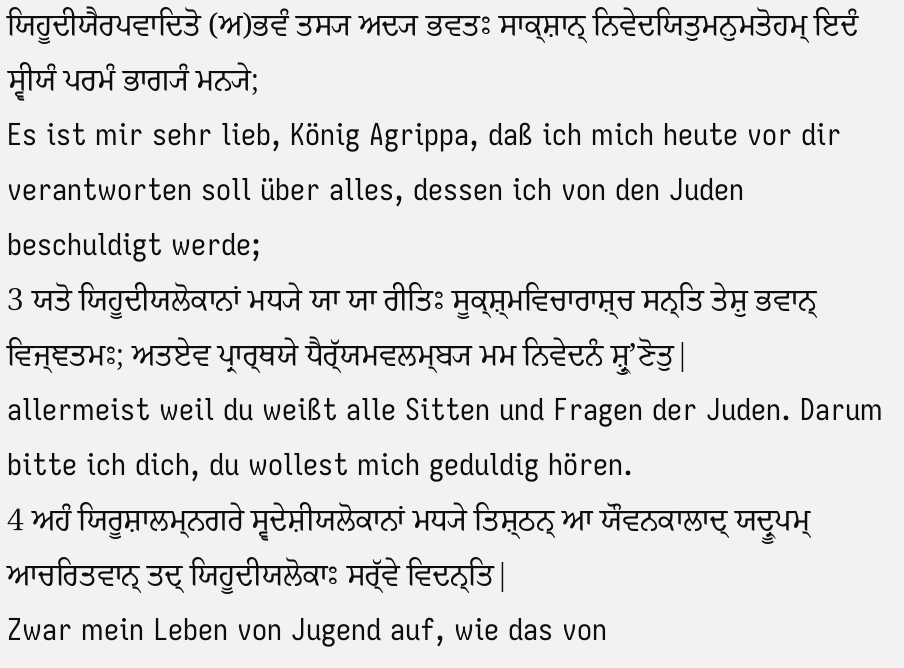ਯਿਹੂਦੀਯੈਰਪਵਾਦਿਤੋ (ਅ)ਭਵੰ ਤਸ੍ਯ ਅਦ੍ਯ ਭਵਤਃ ਸਾਕ੍ਸ਼ਾਨ੍ ਨਿਵੇਦਯਿਤੁਮਨੁਮਤੋਹਮ੍ ਇਦੰ ਸ੍ਵੀਯੰ ਪਰਮੰ ਭਾਗ੍ਯੰ ਮਨ੍ਯੇ;
Es ist mir sehr lieb, König Agrippa, daß ich mich heute vor dir verantworten soll über alles, dessen ich von den Juden beschuldigt werde;
3 ਯਤੋ ਯਿਹੂਦੀਯਲੋਕਾਨਾਂ ਮਧ੍ਯੇ ਯਾ ਯਾ ਰੀਤਿਃ ਸੂਕ੍ਸ਼੍ਮਵਿਚਾਰਾਸ਼੍ਚ ਸਨ੍ਤਿ ਤੇਸ਼ੁ ਭਵਾਨ੍ ਵਿਜ੍ਞਤਮਃ; ਅਤਏਵ ਪ੍ਰਾਰ੍ਥਯੇ ਧੈਰ੍ੱਯਮਵਲਮ੍ਬ੍ਯ ਮਮ ਨਿਵੇਦਨੰ ਸ਼੍ਰੁʼਣੋਤੁ|
allermeist weil du weißt alle Sitten und Fragen der Juden. Darum bitte ich dich, du wollest mich geduldig hören.
4 ਅਹੰ ਯਿਰੂਸ਼ਾਲਮ੍ਨਗਰੇ ਸ੍ਵਦੇਸ਼ੀਯਲੋਕਾਨਾਂ ਮਧ੍ਯੇ ਤਿਸ਼੍ਠਨ੍ ਆ ਯੌਵਨਕਾਲਾਦ੍ ਯਦ੍ਰੂਪਮ੍ ਆਚਰਿਤਵਾਨ੍ ਤਦ੍ ਯਿਹੂਦੀਯਲੋਕਾਃ ਸਰ੍ੱਵੇ ਵਿਦਨ੍ਤਿ|
Zwar mein Leben von Jugend auf, wie das von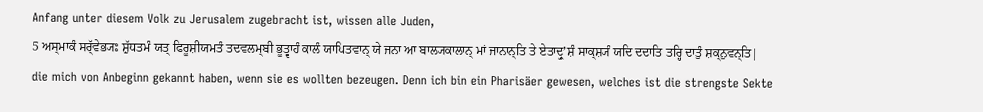Anfang unter diesem Volk zu Jerusalem zugebracht ist, wissen alle Juden,
5 ਅਸ੍ਮਾਕੰ ਸਰ੍ੱਵੇਭ੍ਯਃ ਸ਼ੁੱਧਤਮੰ ਯਤ੍ ਫਿਰੂਸ਼ੀਯਮਤੰ ਤਦਵਲਮ੍ਬੀ ਭੂਤ੍ਵਾਹੰ ਕਾਲੰ ਯਾਪਿਤਵਾਨ੍ ਯੇ ਜਨਾ ਆ ਬਾਲ੍ਯਕਾਲਾਨ੍ ਮਾਂ ਜਾਨਾਨ੍ਤਿ ਤੇ ਏਤਾਦ੍ਰੁʼਸ਼ੰ ਸਾਕ੍ਸ਼੍ਯੰ ਯਦਿ ਦਦਾਤਿ ਤਰ੍ਹਿ ਦਾਤੁੰ ਸ਼ਕ੍ਨੁਵਨ੍ਤਿ|
die mich von Anbeginn gekannt haben, wenn sie es wollten bezeugen. Denn ich bin ein Pharisäer gewesen, welches ist die strengste Sekte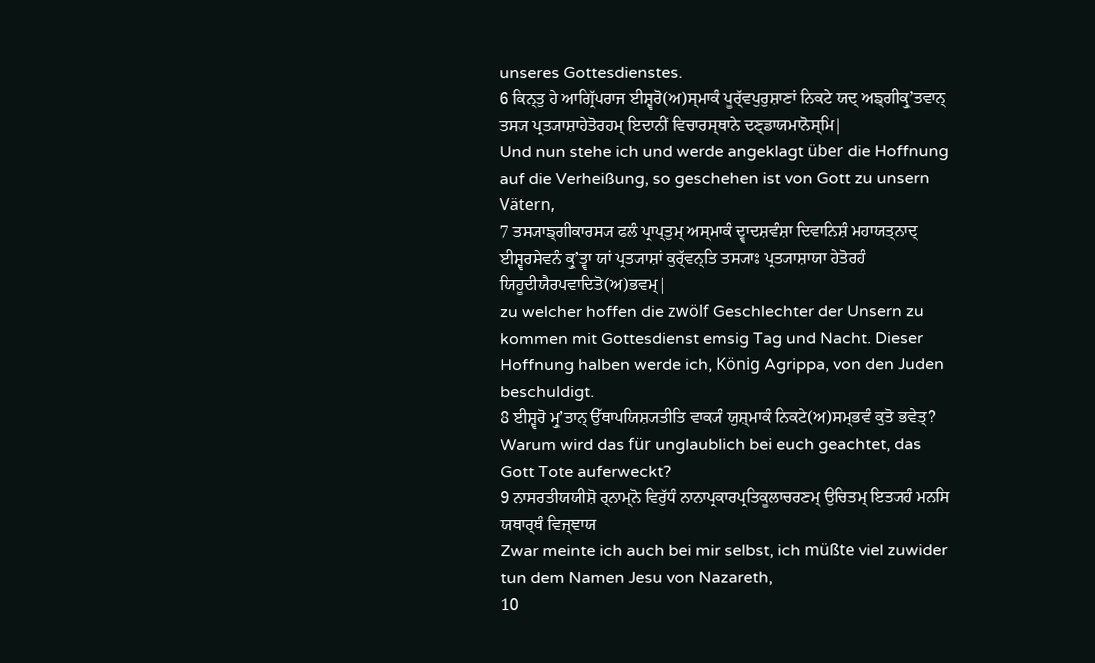unseres Gottesdienstes.
6 ਕਿਨ੍ਤੁ ਹੇ ਆਗ੍ਰਿੱਪਰਾਜ ਈਸ਼੍ਵਰੋ(ਅ)ਸ੍ਮਾਕੰ ਪੂਰ੍ੱਵਪੁਰੁਸ਼ਾਣਾਂ ਨਿਕਟੇ ਯਦ੍ ਅਙ੍ਗੀਕ੍ਰੁʼਤਵਾਨ੍ ਤਸ੍ਯ ਪ੍ਰਤ੍ਯਾਸ਼ਾਹੇਤੋਰਹਮ੍ ਇਦਾਨੀਂ ਵਿਚਾਰਸ੍ਥਾਨੇ ਦਣ੍ਡਾਯਮਾਨੋਸ੍ਮਿ|
Und nun stehe ich und werde angeklagt über die Hoffnung auf die Verheißung, so geschehen ist von Gott zu unsern Vätern,
7 ਤਸ੍ਯਾਙ੍ਗੀਕਾਰਸ੍ਯ ਫਲੰ ਪ੍ਰਾਪ੍ਤੁਮ੍ ਅਸ੍ਮਾਕੰ ਦ੍ਵਾਦਸ਼ਵੰਸ਼ਾ ਦਿਵਾਨਿਸ਼ੰ ਮਹਾਯਤ੍ਨਾਦ੍ ਈਸ਼੍ਵਰਸੇਵਨੰ ਕ੍ਰੁʼਤ੍ਵਾ ਯਾਂ ਪ੍ਰਤ੍ਯਾਸ਼ਾਂ ਕੁਰ੍ੱਵਨ੍ਤਿ ਤਸ੍ਯਾਃ ਪ੍ਰਤ੍ਯਾਸ਼ਾਯਾ ਹੇਤੋਰਹੰ ਯਿਹੂਦੀਯੈਰਪਵਾਦਿਤੋ(ਅ)ਭਵਮ੍|
zu welcher hoffen die zwölf Geschlechter der Unsern zu kommen mit Gottesdienst emsig Tag und Nacht. Dieser Hoffnung halben werde ich, König Agrippa, von den Juden beschuldigt.
8 ਈਸ਼੍ਵਰੋ ਮ੍ਰੁʼਤਾਨ੍ ਉੱਥਾਪਯਿਸ਼੍ਯਤੀਤਿ ਵਾਕ੍ਯੰ ਯੁਸ਼੍ਮਾਕੰ ਨਿਕਟੇ(ਅ)ਸਮ੍ਭਵੰ ਕੁਤੋ ਭਵੇਤ੍?
Warum wird das für unglaublich bei euch geachtet, das Gott Tote auferweckt?
9 ਨਾਸਰਤੀਯਯੀਸ਼ੋ ਰ੍ਨਾਮ੍ਨੋ ਵਿਰੁੱਧੰ ਨਾਨਾਪ੍ਰਕਾਰਪ੍ਰਤਿਕੂਲਾਚਰਣਮ੍ ਉਚਿਤਮ੍ ਇਤ੍ਯਹੰ ਮਨਸਿ ਯਥਾਰ੍ਥੰ ਵਿਜ੍ਞਾਯ
Zwar meinte ich auch bei mir selbst, ich müßte viel zuwider tun dem Namen Jesu von Nazareth,
10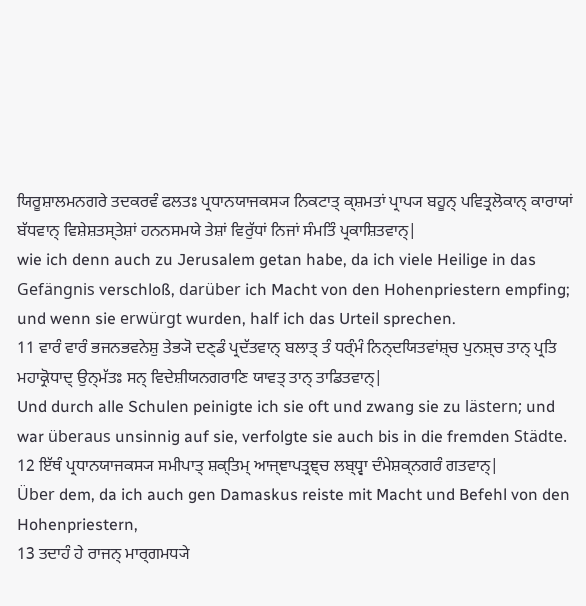ਯਿਰੂਸ਼ਾਲਮਨਗਰੇ ਤਦਕਰਵੰ ਫਲਤਃ ਪ੍ਰਧਾਨਯਾਜਕਸ੍ਯ ਨਿਕਟਾਤ੍ ਕ੍ਸ਼ਮਤਾਂ ਪ੍ਰਾਪ੍ਯ ਬਹੂਨ੍ ਪਵਿਤ੍ਰਲੋਕਾਨ੍ ਕਾਰਾਯਾਂ ਬੱਧਵਾਨ੍ ਵਿਸ਼ੇਸ਼ਤਸ੍ਤੇਸ਼ਾਂ ਹਨਨਸਮਯੇ ਤੇਸ਼ਾਂ ਵਿਰੁੱਧਾਂ ਨਿਜਾਂ ਸੰਮਤਿੰ ਪ੍ਰਕਾਸ਼ਿਤਵਾਨ੍|
wie ich denn auch zu Jerusalem getan habe, da ich viele Heilige in das Gefängnis verschloß, darüber ich Macht von den Hohenpriestern empfing; und wenn sie erwürgt wurden, half ich das Urteil sprechen.
11 ਵਾਰੰ ਵਾਰੰ ਭਜਨਭਵਨੇਸ਼ੁ ਤੇਭ੍ਯੋ ਦਣ੍ਡੰ ਪ੍ਰਦੱਤਵਾਨ੍ ਬਲਾਤ੍ ਤੰ ਧਰ੍ੰਮੰ ਨਿਨ੍ਦਯਿਤਵਾਂਸ਼੍ਚ ਪੁਨਸ਼੍ਚ ਤਾਨ੍ ਪ੍ਰਤਿ ਮਹਾਕ੍ਰੋਧਾਦ੍ ਉਨ੍ਮੱਤਃ ਸਨ੍ ਵਿਦੇਸ਼ੀਯਨਗਰਾਣਿ ਯਾਵਤ੍ ਤਾਨ੍ ਤਾਡਿਤਵਾਨ੍|
Und durch alle Schulen peinigte ich sie oft und zwang sie zu lästern; und war überaus unsinnig auf sie, verfolgte sie auch bis in die fremden Städte.
12 ਇੱਥੰ ਪ੍ਰਧਾਨਯਾਜਕਸ੍ਯ ਸਮੀਪਾਤ੍ ਸ਼ਕ੍ਤਿਮ੍ ਆਜ੍ਞਾਪਤ੍ਰਞ੍ਚ ਲਬ੍ਧ੍ਵਾ ਦੰਮੇਸ਼ਕ੍ਨਗਰੰ ਗਤਵਾਨ੍|
Über dem, da ich auch gen Damaskus reiste mit Macht und Befehl von den Hohenpriestern,
13 ਤਦਾਹੰ ਹੇ ਰਾਜਨ੍ ਮਾਰ੍ਗਮਧ੍ਯੇ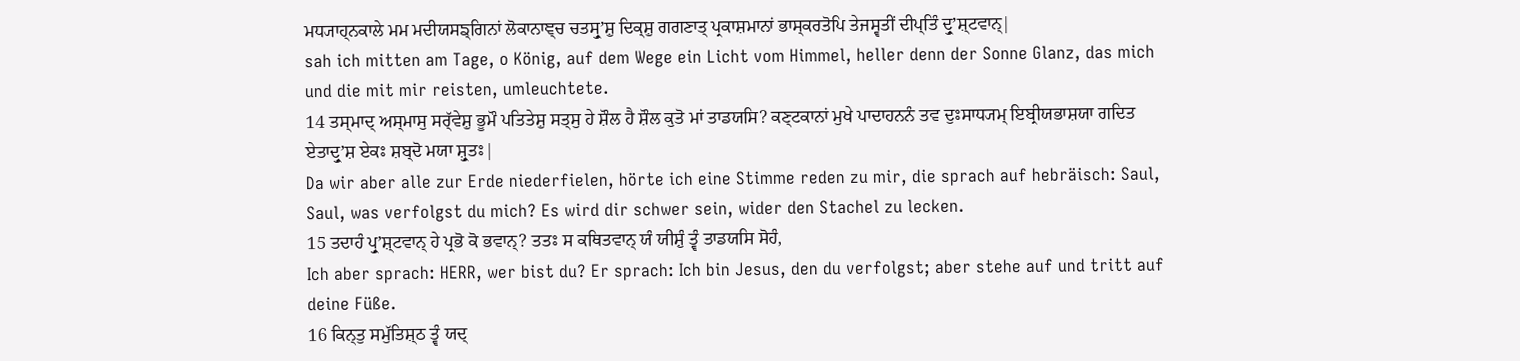ਮਧ੍ਯਾਹ੍ਨਕਾਲੇ ਮਮ ਮਦੀਯਸਙ੍ਗਿਨਾਂ ਲੋਕਾਨਾਞ੍ਚ ਚਤਸ੍ਰੁʼਸ਼ੁ ਦਿਕ੍ਸ਼ੁ ਗਗਣਾਤ੍ ਪ੍ਰਕਾਸ਼ਮਾਨਾਂ ਭਾਸ੍ਕਰਤੋਪਿ ਤੇਜਸ੍ਵਤੀਂ ਦੀਪ੍ਤਿੰ ਦ੍ਰੁʼਸ਼੍ਟਵਾਨ੍|
sah ich mitten am Tage, o König, auf dem Wege ein Licht vom Himmel, heller denn der Sonne Glanz, das mich und die mit mir reisten, umleuchtete.
14 ਤਸ੍ਮਾਦ੍ ਅਸ੍ਮਾਸੁ ਸਰ੍ੱਵੇਸ਼ੁ ਭੂਮੌ ਪਤਿਤੇਸ਼ੁ ਸਤ੍ਸੁ ਹੇ ਸ਼ੌਲ ਹੈ ਸ਼ੌਲ ਕੁਤੋ ਮਾਂ ਤਾਡਯਸਿ? ਕਣ੍ਟਕਾਨਾਂ ਮੁਖੇ ਪਾਦਾਹਨਨੰ ਤਵ ਦੁਃਸਾਧ੍ਯਮ੍ ਇਬ੍ਰੀਯਭਾਸ਼ਯਾ ਗਦਿਤ ਏਤਾਦ੍ਰੁʼਸ਼ ਏਕਃ ਸ਼ਬ੍ਦੋ ਮਯਾ ਸ਼੍ਰੁਤਃ|
Da wir aber alle zur Erde niederfielen, hörte ich eine Stimme reden zu mir, die sprach auf hebräisch: Saul, Saul, was verfolgst du mich? Es wird dir schwer sein, wider den Stachel zu lecken.
15 ਤਦਾਹੰ ਪ੍ਰੁʼਸ਼੍ਟਵਾਨ੍ ਹੇ ਪ੍ਰਭੋ ਕੋ ਭਵਾਨ੍? ਤਤਃ ਸ ਕਥਿਤਵਾਨ੍ ਯੰ ਯੀਸ਼ੁੰ ਤ੍ਵੰ ਤਾਡਯਸਿ ਸੋਹੰ,
Ich aber sprach: HERR, wer bist du? Er sprach: Ich bin Jesus, den du verfolgst; aber stehe auf und tritt auf deine Füße.
16 ਕਿਨ੍ਤੁ ਸਮੁੱਤਿਸ਼੍ਠ ਤ੍ਵੰ ਯਦ੍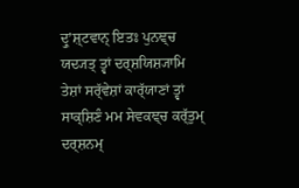ਦ੍ਰੁʼਸ਼੍ਟਵਾਨ੍ ਇਤਃ ਪੁਨਞ੍ਚ ਯਦ੍ਯਤ੍ ਤ੍ਵਾਂ ਦਰ੍ਸ਼ਯਿਸ਼੍ਯਾਮਿ ਤੇਸ਼ਾਂ ਸਰ੍ੱਵੇਸ਼ਾਂ ਕਾਰ੍ੱਯਾਣਾਂ ਤ੍ਵਾਂ ਸਾਕ੍ਸ਼ਿਣੰ ਮਮ ਸੇਵਕਞ੍ਚ ਕਰ੍ੱਤੁਮ੍ ਦਰ੍ਸ਼ਨਮ੍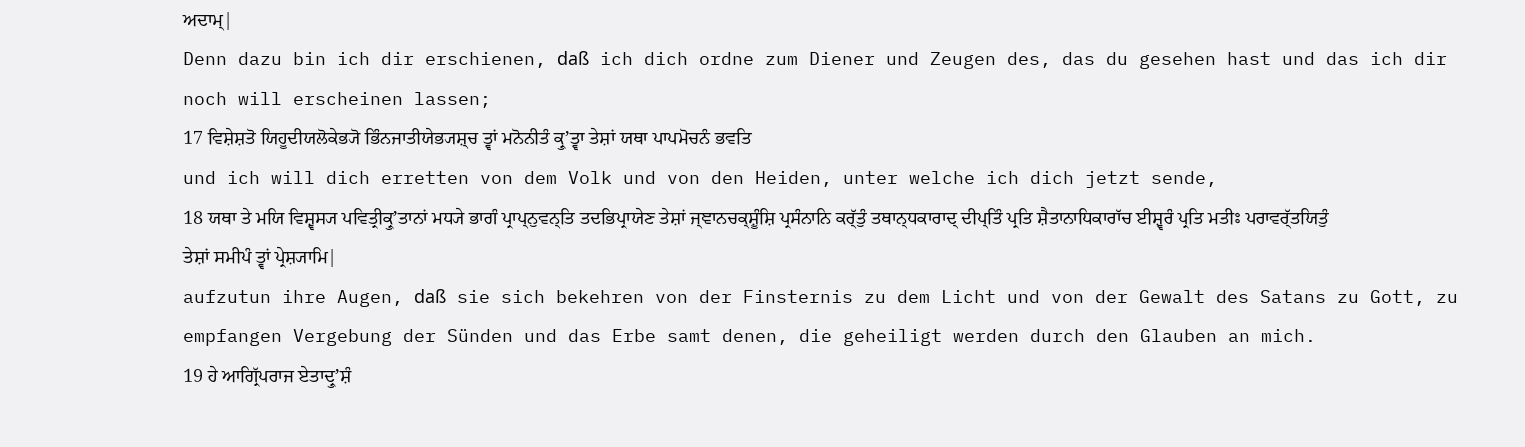ਅਦਾਮ੍|
Denn dazu bin ich dir erschienen, daß ich dich ordne zum Diener und Zeugen des, das du gesehen hast und das ich dir noch will erscheinen lassen;
17 ਵਿਸ਼ੇਸ਼ਤੋ ਯਿਹੂਦੀਯਲੋਕੇਭ੍ਯੋ ਭਿੰਨਜਾਤੀਯੇਭ੍ਯਸ਼੍ਚ ਤ੍ਵਾਂ ਮਨੋਨੀਤੰ ਕ੍ਰੁʼਤ੍ਵਾ ਤੇਸ਼ਾਂ ਯਥਾ ਪਾਪਮੋਚਨੰ ਭਵਤਿ
und ich will dich erretten von dem Volk und von den Heiden, unter welche ich dich jetzt sende,
18 ਯਥਾ ਤੇ ਮਯਿ ਵਿਸ਼੍ਵਸ੍ਯ ਪਵਿਤ੍ਰੀਕ੍ਰੁʼਤਾਨਾਂ ਮਧ੍ਯੇ ਭਾਗੰ ਪ੍ਰਾਪ੍ਨੁਵਨ੍ਤਿ ਤਦਭਿਪ੍ਰਾਯੇਣ ਤੇਸ਼ਾਂ ਜ੍ਞਾਨਚਕ੍ਸ਼ੂੰਸ਼ਿ ਪ੍ਰਸੰਨਾਨਿ ਕਰ੍ੱਤੁੰ ਤਥਾਨ੍ਧਕਾਰਾਦ੍ ਦੀਪ੍ਤਿੰ ਪ੍ਰਤਿ ਸ਼ੈਤਾਨਾਧਿਕਾਰਾੱਚ ਈਸ਼੍ਵਰੰ ਪ੍ਰਤਿ ਮਤੀਃ ਪਰਾਵਰ੍ੱਤਯਿਤੁੰ ਤੇਸ਼ਾਂ ਸਮੀਪੰ ਤ੍ਵਾਂ ਪ੍ਰੇਸ਼੍ਯਾਮਿ|
aufzutun ihre Augen, daß sie sich bekehren von der Finsternis zu dem Licht und von der Gewalt des Satans zu Gott, zu empfangen Vergebung der Sünden und das Erbe samt denen, die geheiligt werden durch den Glauben an mich.
19 ਹੇ ਆਗ੍ਰਿੱਪਰਾਜ ਏਤਾਦ੍ਰੁʼਸ਼ੰ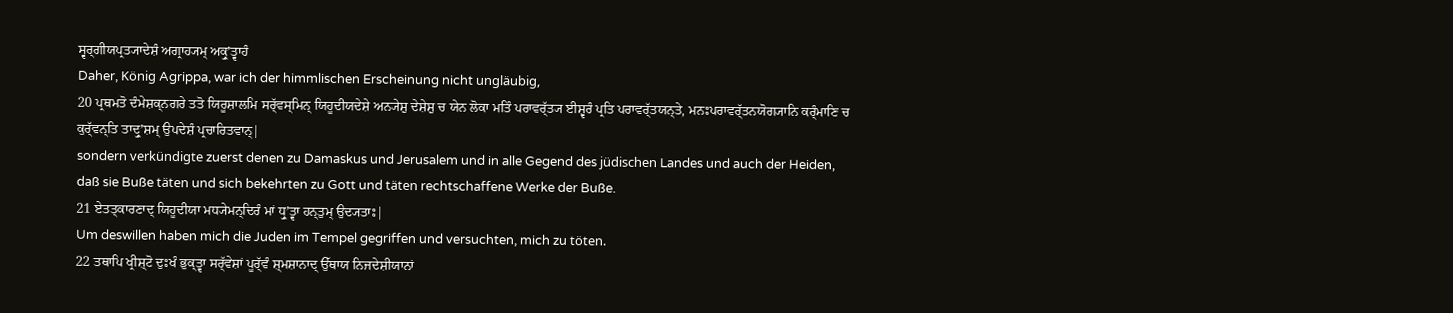ਸ੍ਵਰ੍ਗੀਯਪ੍ਰਤ੍ਯਾਦੇਸ਼ੰ ਅਗ੍ਰਾਹ੍ਯਮ੍ ਅਕ੍ਰੁʼਤ੍ਵਾਹੰ
Daher, König Agrippa, war ich der himmlischen Erscheinung nicht ungläubig,
20 ਪ੍ਰਥਮਤੋ ਦੰਮੇਸ਼ਕ੍ਨਗਰੇ ਤਤੋ ਯਿਰੂਸ਼ਾਲਮਿ ਸਰ੍ੱਵਸ੍ਮਿਨ੍ ਯਿਹੂਦੀਯਦੇਸ਼ੇ ਅਨ੍ਯੇਸ਼ੁ ਦੇਸ਼ੇਸ਼ੁ ਚ ਯੇਨ ਲੋਕਾ ਮਤਿੰ ਪਰਾਵਰ੍ੱਤ੍ਯ ਈਸ਼੍ਵਰੰ ਪ੍ਰਤਿ ਪਰਾਵਰ੍ੱਤਯਨ੍ਤੇ, ਮਨਃਪਰਾਵਰ੍ੱਤਨਯੋਗ੍ਯਾਨਿ ਕਰ੍ੰਮਾਣਿ ਚ ਕੁਰ੍ੱਵਨ੍ਤਿ ਤਾਦ੍ਰੁʼਸ਼ਮ੍ ਉਪਦੇਸ਼ੰ ਪ੍ਰਚਾਰਿਤਵਾਨ੍|
sondern verkündigte zuerst denen zu Damaskus und Jerusalem und in alle Gegend des jüdischen Landes und auch der Heiden, daß sie Buße täten und sich bekehrten zu Gott und täten rechtschaffene Werke der Buße.
21 ਏਤਤ੍ਕਾਰਣਾਦ੍ ਯਿਹੂਦੀਯਾ ਮਧ੍ਯੇਮਨ੍ਦਿਰੰ ਮਾਂ ਧ੍ਰੁʼਤ੍ਵਾ ਹਨ੍ਤੁਮ੍ ਉਦ੍ਯਤਾਃ|
Um deswillen haben mich die Juden im Tempel gegriffen und versuchten, mich zu töten.
22 ਤਥਾਪਿ ਖ੍ਰੀਸ਼੍ਟੋ ਦੁਃਖੰ ਭੁਕ੍ਤ੍ਵਾ ਸਰ੍ੱਵੇਸ਼ਾਂ ਪੂਰ੍ੱਵੰ ਸ਼੍ਮਸ਼ਾਨਾਦ੍ ਉੱਥਾਯ ਨਿਜਦੇਸ਼ੀਯਾਨਾਂ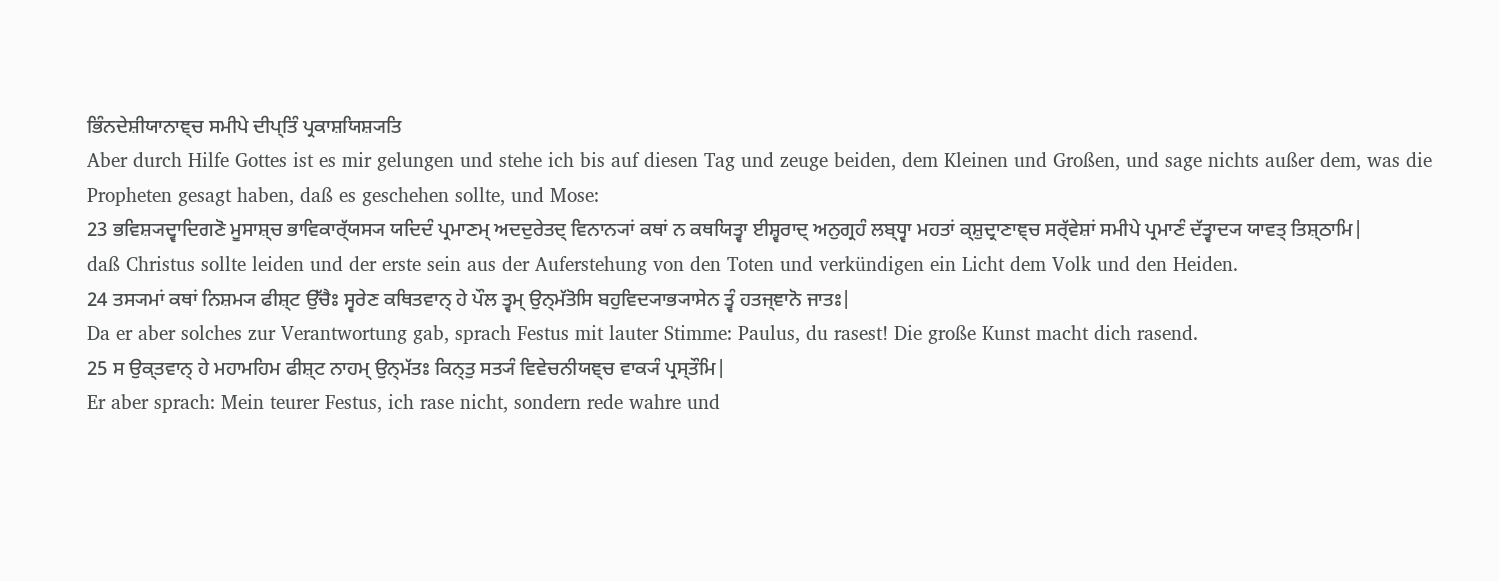ਭਿੰਨਦੇਸ਼ੀਯਾਨਾਞ੍ਚ ਸਮੀਪੇ ਦੀਪ੍ਤਿੰ ਪ੍ਰਕਾਸ਼ਯਿਸ਼੍ਯਤਿ
Aber durch Hilfe Gottes ist es mir gelungen und stehe ich bis auf diesen Tag und zeuge beiden, dem Kleinen und Großen, und sage nichts außer dem, was die Propheten gesagt haben, daß es geschehen sollte, und Mose:
23 ਭਵਿਸ਼੍ਯਦ੍ਵਾਦਿਗਣੋ ਮੂਸਾਸ਼੍ਚ ਭਾਵਿਕਾਰ੍ੱਯਸ੍ਯ ਯਦਿਦੰ ਪ੍ਰਮਾਣਮ੍ ਅਦਦੁਰੇਤਦ੍ ਵਿਨਾਨ੍ਯਾਂ ਕਥਾਂ ਨ ਕਥਯਿਤ੍ਵਾ ਈਸ਼੍ਵਰਾਦ੍ ਅਨੁਗ੍ਰਹੰ ਲਬ੍ਧ੍ਵਾ ਮਹਤਾਂ ਕ੍ਸ਼ੁਦ੍ਰਾਣਾਞ੍ਚ ਸਰ੍ੱਵੇਸ਼ਾਂ ਸਮੀਪੇ ਪ੍ਰਮਾਣੰ ਦੱਤ੍ਵਾਦ੍ਯ ਯਾਵਤ੍ ਤਿਸ਼੍ਠਾਮਿ|
daß Christus sollte leiden und der erste sein aus der Auferstehung von den Toten und verkündigen ein Licht dem Volk und den Heiden.
24 ਤਸ੍ਯਮਾਂ ਕਥਾਂ ਨਿਸ਼ਮ੍ਯ ਫੀਸ਼੍ਟ ਉੱਚੈਃ ਸ੍ਵਰੇਣ ਕਥਿਤਵਾਨ੍ ਹੇ ਪੌਲ ਤ੍ਵਮ੍ ਉਨ੍ਮੱਤੋਸਿ ਬਹੁਵਿਦ੍ਯਾਭ੍ਯਾਸੇਨ ਤ੍ਵੰ ਹਤਜ੍ਞਾਨੋ ਜਾਤਃ|
Da er aber solches zur Verantwortung gab, sprach Festus mit lauter Stimme: Paulus, du rasest! Die große Kunst macht dich rasend.
25 ਸ ਉਕ੍ਤਵਾਨ੍ ਹੇ ਮਹਾਮਹਿਮ ਫੀਸ਼੍ਟ ਨਾਹਮ੍ ਉਨ੍ਮੱਤਃ ਕਿਨ੍ਤੁ ਸਤ੍ਯੰ ਵਿਵੇਚਨੀਯਞ੍ਚ ਵਾਕ੍ਯੰ ਪ੍ਰਸ੍ਤੌਮਿ|
Er aber sprach: Mein teurer Festus, ich rase nicht, sondern rede wahre und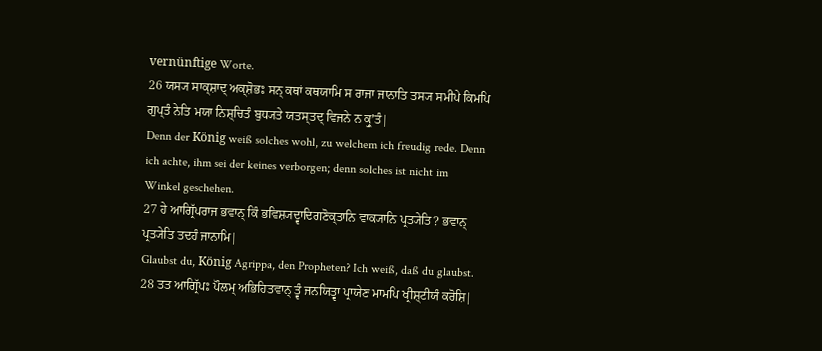vernünftige Worte.
26 ਯਸ੍ਯ ਸਾਕ੍ਸ਼ਾਦ੍ ਅਕ੍ਸ਼ੋਭਃ ਸਨ੍ ਕਥਾਂ ਕਥਯਾਮਿ ਸ ਰਾਜਾ ਜਾਨਾਤਿ ਤਸ੍ਯ ਸਮੀਪੇ ਕਿਮਪਿ ਗੁਪ੍ਤੰ ਨੇਤਿ ਮਯਾ ਨਿਸ਼੍ਚਿਤੰ ਬੁਧ੍ਯਤੇ ਯਤਸ੍ਤਦ੍ ਵਿਜਨੇ ਨ ਕ੍ਰੁʼਤੰ|
Denn der König weiß solches wohl, zu welchem ich freudig rede. Denn ich achte, ihm sei der keines verborgen; denn solches ist nicht im Winkel geschehen.
27 ਹੇ ਆਗ੍ਰਿੱਪਰਾਜ ਭਵਾਨ੍ ਕਿੰ ਭਵਿਸ਼੍ਯਦ੍ਵਾਦਿਗਣੋਕ੍ਤਾਨਿ ਵਾਕ੍ਯਾਨਿ ਪ੍ਰਤ੍ਯੇਤਿ? ਭਵਾਨ੍ ਪ੍ਰਤ੍ਯੇਤਿ ਤਦਹੰ ਜਾਨਾਮਿ|
Glaubst du, König Agrippa, den Propheten? Ich weiß, daß du glaubst.
28 ਤਤ ਆਗ੍ਰਿੱਪਃ ਪੌਲਮ੍ ਅਭਿਹਿਤਵਾਨ੍ ਤ੍ਵੰ ਜਨਯਿਤ੍ਵਾ ਪ੍ਰਾਯੇਣ ਮਾਮਪਿ ਖ੍ਰੀਸ਼੍ਟੀਯੰ ਕਰੋਸ਼ਿ|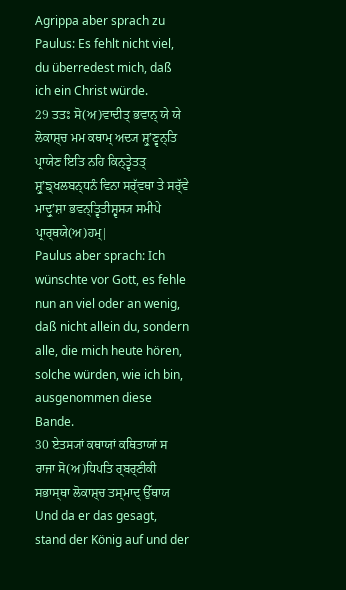Agrippa aber sprach zu Paulus: Es fehlt nicht viel, du überredest mich, daß ich ein Christ würde.
29 ਤਤਃ ਸੋ(ਅ)ਵਾਦੀਤ੍ ਭਵਾਨ੍ ਯੇ ਯੇ ਲੋਕਾਸ਼੍ਚ ਮਮ ਕਥਾਮ੍ ਅਦ੍ਯ ਸ਼੍ਰੁʼਣ੍ਵਨ੍ਤਿ ਪ੍ਰਾਯੇਣ ਇਤਿ ਨਹਿ ਕਿਨ੍ਤ੍ਵੇਤਤ੍ ਸ਼੍ਰੁʼਙ੍ਖਲਬਨ੍ਧਨੰ ਵਿਨਾ ਸਰ੍ੱਵਥਾ ਤੇ ਸਰ੍ੱਵੇ ਮਾਦ੍ਰੁʼਸ਼ਾ ਭਵਨ੍ਤ੍ਵਿਤੀਸ਼੍ਵਸ੍ਯ ਸਮੀਪੇ ਪ੍ਰਾਰ੍ਥਯੇ(ਅ)ਹਮ੍|
Paulus aber sprach: Ich wünschte vor Gott, es fehle nun an viel oder an wenig, daß nicht allein du, sondern alle, die mich heute hören, solche würden, wie ich bin, ausgenommen diese Bande.
30 ਏਤਸ੍ਯਾਂ ਕਥਾਯਾਂ ਕਥਿਤਾਯਾਂ ਸ ਰਾਜਾ ਸੋ(ਅ)ਧਿਪਤਿ ਰ੍ਬਰ੍ਣੀਕੀ ਸਭਾਸ੍ਥਾ ਲੋਕਾਸ਼੍ਚ ਤਸ੍ਮਾਦ੍ ਉੱਥਾਯ
Und da er das gesagt, stand der König auf und der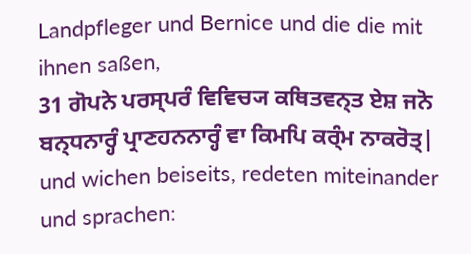Landpfleger und Bernice und die die mit ihnen saßen,
31 ਗੋਪਨੇ ਪਰਸ੍ਪਰੰ ਵਿਵਿਚ੍ਯ ਕਥਿਤਵਨ੍ਤ ਏਸ਼ ਜਨੋ ਬਨ੍ਧਨਾਰ੍ਹੰ ਪ੍ਰਾਣਹਨਨਾਰ੍ਹੰ ਵਾ ਕਿਮਪਿ ਕਰ੍ੰਮ ਨਾਕਰੋਤ੍|
und wichen beiseits, redeten miteinander und sprachen: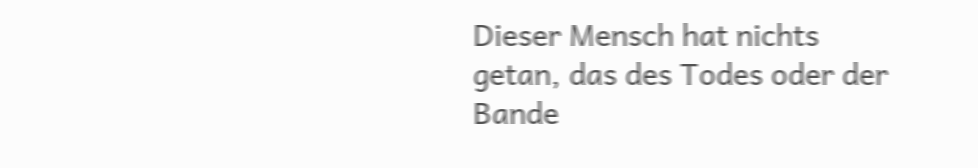Dieser Mensch hat nichts getan, das des Todes oder der Bande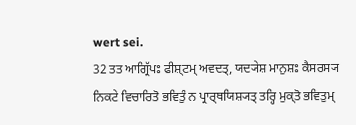wert sei.
32 ਤਤ ਆਗ੍ਰਿੱਪਃ ਫੀਸ਼੍ਟਮ੍ ਅਵਦਤ੍, ਯਦ੍ਯੇਸ਼ ਮਾਨੁਸ਼ਃ ਕੈਸਰਸ੍ਯ ਨਿਕਟੇ ਵਿਚਾਰਿਤੋ ਭਵਿਤੁੰ ਨ ਪ੍ਰਾਰ੍ਥਯਿਸ਼੍ਯਤ੍ ਤਰ੍ਹਿ ਮੁਕ੍ਤੋ ਭਵਿਤੁਮ੍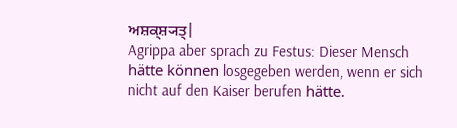ਅਸ਼ਕ੍ਸ਼੍ਯਤ੍|
Agrippa aber sprach zu Festus: Dieser Mensch hätte können losgegeben werden, wenn er sich nicht auf den Kaiser berufen hätte.